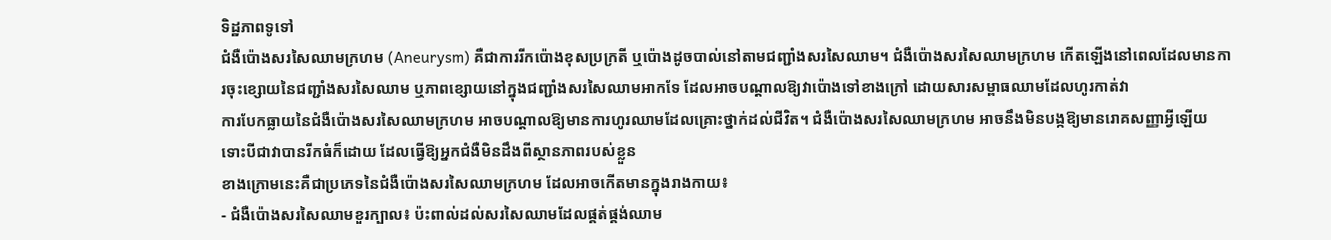ទិដ្ឋភាពទូទៅ
ជំងឺប៉ោងសរសៃឈាមក្រហម (Aneurysm) គឺជាការរីកប៉ោងខុសប្រក្រតី ឬប៉ោងដូចបាល់នៅតាមជញ្ជាំងសរសៃឈាម។ ជំងឺប៉ោងសរសៃឈាមក្រហម កើតឡើងនៅពេលដែលមានការចុះខ្សោយនៃជញ្ជាំងសរសៃឈាម ឬភាពខ្សោយនៅក្នុងជញ្ជាំងសរសៃឈាមអាកទែ ដែលអាចបណ្តាលឱ្យវាប៉ោងទៅខាងក្រៅ ដោយសារសម្ពាធឈាមដែលហូរកាត់វា
ការបែកធ្លាយនៃជំងឺប៉ោងសរសៃឈាមក្រហម អាចបណ្តាលឱ្យមានការហូរឈាមដែលគ្រោះថ្នាក់ដល់ជីវិត។ ជំងឺប៉ោងសរសៃឈាមក្រហម អាចនឹងមិនបង្កឱ្យមានរោគសញ្ញាអ្វីឡើយ ទោះបីជាវាបានរីកធំក៏ដោយ ដែលធ្វើឱ្យអ្នកជំងឺមិនដឹងពីស្ថានភាពរបស់ខ្លួន
ខាងក្រោមនេះគឺជាប្រភេទនៃជំងឺប៉ោងសរសៃឈាមក្រហម ដែលអាចកើតមានក្នុងរាងកាយ៖
- ជំងឺប៉ោងសរសៃឈាមខួរក្បាល៖ ប៉ះពាល់ដល់សរសៃឈាមដែលផ្គត់ផ្គង់ឈាម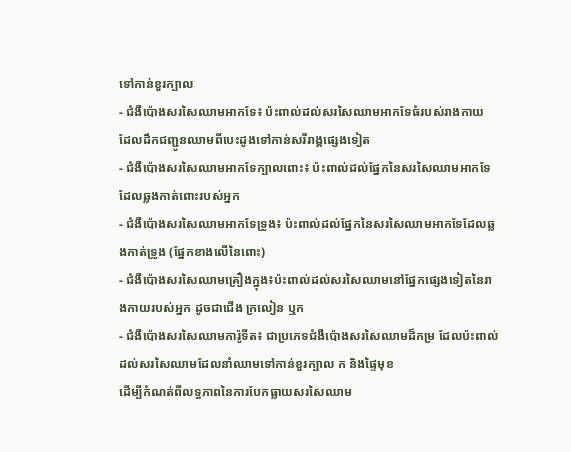ទៅកាន់ខួរក្បាល
- ជំងឺប៉ោងសរសៃឈាមអាកទែ៖ ប៉ះពាល់ដល់សរសៃឈាមអាកទែធំរបស់រាងកាយ ដែលដឹកជញ្ជូនឈាមពីបេះដូងទៅកាន់សរីរាង្គផ្សេងទៀត
- ជំងឺប៉ោងសរសៃឈាមអាកទែក្បាលពោះ៖ ប៉ះពាល់ដល់ផ្នែកនៃសរសៃឈាមអាកទែដែលឆ្លងកាត់ពោះរបស់អ្នក
- ជំងឺប៉ោងសរសៃឈាមអាកទែទ្រូង៖ ប៉ះពាល់ដល់ផ្នែកនៃសរសៃឈាមអាកទែដែលឆ្លងកាត់ទ្រូង (ផ្នែកខាងលើនៃពោះ)
- ជំងឺប៉ោងសរសៃឈាមគ្រឿងក្នុង៖ប៉ះពាល់ដល់សរសៃឈាមនៅផ្នែកផ្សេងទៀតនៃរាងកាយរបស់អ្នក ដូចជាជើង ក្រលៀន ឬក
- ជំងឺប៉ោងសរសៃឈាមការ៉ូទីត៖ ជាប្រភេទជំងឺប៉ោងសរសៃឈាមដ៏កម្រ ដែលប៉ះពាល់ដល់សរសៃឈាមដែលនាំឈាមទៅកាន់ខួរក្បាល ក និងផ្ទៃមុខ
ដើម្បីកំណត់ពីលទ្ធភាពនៃការបែកធ្លាយសរសៃឈាម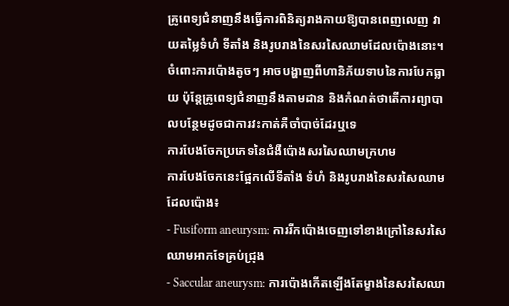គ្រូពេទ្យជំនាញនឹងធ្វើការពិនិត្យរាងកាយឱ្យបានពេញលេញ វាយតម្លៃទំហំ ទីតាំង និងរូបរាងនៃសរសៃឈាមដែលប៉ោងនោះ។ ចំពោះការប៉ោងតូចៗ អាចបង្ហាញពីហានិភ័យទាបនៃការបែកធ្លាយ ប៉ុន្តែគ្រូពេទ្យជំនាញនឹងតាមដាន និងកំណត់ថាតើការព្យាបាលបន្ថែមដូចជាការវះកាត់គឺចាំបាច់ដែរឬទេ
ការបែងចែកប្រភេទនៃជំងឺប៉ោងសរសៃឈាមក្រហម
ការបែងចែកនេះផ្អែកលើទីតាំង ទំហំ និងរូបរាងនៃសរសៃឈាមដែលប៉ោង៖
- Fusiform aneurysm: ការរីកប៉ោងចេញទៅខាងក្រៅនៃសរសៃឈាមអាកទែគ្រប់ជ្រុង
- Saccular aneurysm: ការប៉ោងកើតឡើងតែម្ខាងនៃសរសៃឈា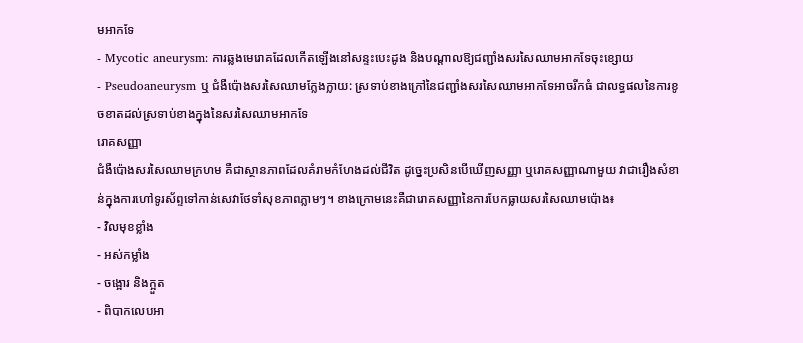មអាកទែ
- Mycotic aneurysm: ការឆ្លងមេរោគដែលកើតឡើងនៅសន្ទះបេះដូង និងបណ្តាលឱ្យជញ្ជាំងសរសៃឈាមអាកទែចុះខ្សោយ
- Pseudoaneurysm ឬ ជំងឺប៉ោងសរសៃឈាមក្លែងក្លាយ: ស្រទាប់ខាងក្រៅនៃជញ្ជាំងសរសៃឈាមអាកទែអាចរីកធំ ជាលទ្ធផលនៃការខូចខាតដល់ស្រទាប់ខាងក្នុងនៃសរសៃឈាមអាកទែ
រោគសញ្ញា
ជំងឺប៉ោងសរសៃឈាមក្រហម គឺជាស្ថានភាពដែលគំរាមកំហែងដល់ជីវិត ដូច្នេះប្រសិនបើឃើញសញ្ញា ឬរោគសញ្ញាណាមួយ វាជារឿងសំខាន់ក្នុងការហៅទូរស័ព្ទទៅកាន់សេវាថែទាំសុខភាពភ្លាមៗ។ ខាងក្រោមនេះគឺជារោគសញ្ញានៃការបែកធ្លាយសរសៃឈាមប៉ោង៖
- វិលមុខខ្លាំង
- អស់កម្លាំង
- ចង្អោរ និងក្អួត
- ពិបាកលេបអា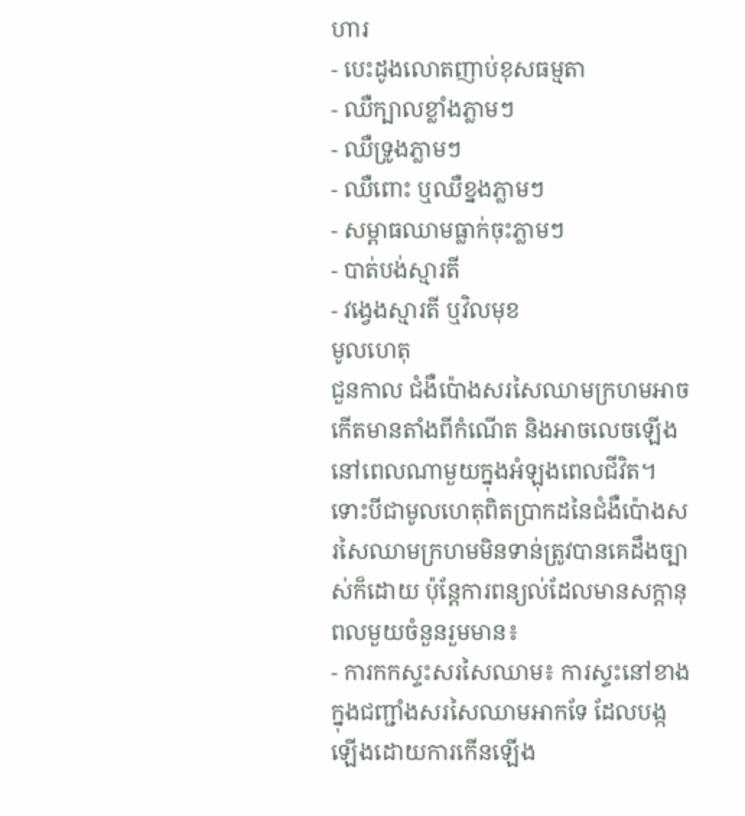ហារ
- បេះដូងលោតញាប់ខុសធម្មតា
- ឈឺក្បាលខ្លាំងភ្លាមៗ
- ឈឺទ្រូងភ្លាមៗ
- ឈឺពោះ ឬឈឺខ្នងភ្លាមៗ
- សម្ពាធឈាមធ្លាក់ចុះភ្លាមៗ
- បាត់បង់ស្មារតី
- វង្វេងស្មារតី ឬវិលមុខ
មូលហេតុ
ជួនកាល ជំងឺប៉ោងសរសៃឈាមក្រហមអាចកើតមានតាំងពីកំណើត និងអាចលេចឡើងនៅពេលណាមួយក្នុងអំឡុងពេលជីវិត។ ទោះបីជាមូលហេតុពិតប្រាកដនៃជំងឺប៉ោងសរសៃឈាមក្រហមមិនទាន់ត្រូវបានគេដឹងច្បាស់ក៏ដោយ ប៉ុន្តែការពន្យល់ដែលមានសក្តានុពលមួយចំនួនរួមមាន៖
- ការកកស្ទះសរសៃឈាម៖ ការស្ទះនៅខាងក្នុងជញ្ជាំងសរសៃឈាមអាកទែ ដែលបង្កឡើងដោយការកើនឡើង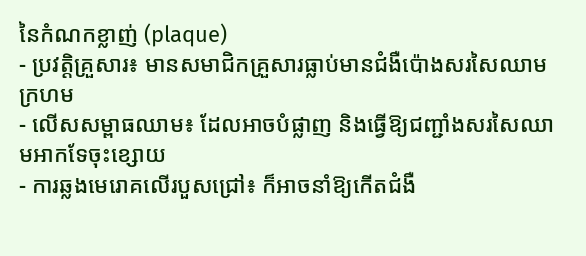នៃកំណកខ្លាញ់ (plaque)
- ប្រវត្តិគ្រួសារ៖ មានសមាជិកគ្រួសារធ្លាប់មានជំងឺប៉ោងសរសៃឈាមក្រហម
- លើសសម្ពាធឈាម៖ ដែលអាចបំផ្លាញ និងធ្វើឱ្យជញ្ជាំងសរសៃឈាមអាកទែចុះខ្សោយ
- ការឆ្លងមេរោគលើរបួសជ្រៅ៖ ក៏អាចនាំឱ្យកើតជំងឺ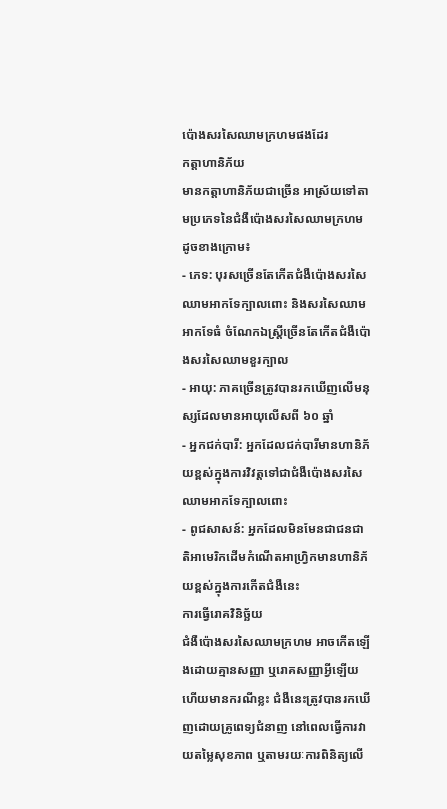ប៉ោងសរសៃឈាមក្រហមផងដែរ
កត្តាហានិភ័យ
មានកត្តាហានិភ័យជាច្រើន អាស្រ័យទៅតាមប្រភេទនៃជំងឺប៉ោងសរសៃឈាមក្រហមដូចខាងក្រោម៖
- ភេទ: បុរសច្រើនតែកើតជំងឺប៉ោងសរសៃឈាមអាកទែក្បាលពោះ និងសរសៃឈាមអាកទែធំ ចំណែកឯស្ត្រីច្រើនតែកើតជំងឺប៉ោងសរសៃឈាមខួរក្បាល
- អាយុ: ភាគច្រើនត្រូវបានរកឃើញលើមនុស្សដែលមានអាយុលើសពី ៦០ ឆ្នាំ
- អ្នកជក់បារី: អ្នកដែលជក់បារីមានហានិភ័យខ្ពស់ក្នុងការវិវត្តទៅជាជំងឺប៉ោងសរសៃឈាមអាកទែក្បាលពោះ
- ពូជសាសន៍: អ្នកដែលមិនមែនជាជនជាតិអាមេរិកដើមកំណើតអាហ្វ្រិកមានហានិភ័យខ្ពស់ក្នុងការកើតជំងឺនេះ
ការធ្វើរោគវិនិច្ឆ័យ
ជំងឺប៉ោងសរសៃឈាមក្រហម អាចកើតឡើងដោយគ្មានសញ្ញា ឬរោគសញ្ញាអ្វីឡើយ ហើយមានករណីខ្លះ ជំងឺនេះត្រូវបានរកឃើញដោយគ្រូពេទ្យជំនាញ នៅពេលធ្វើការវាយតម្លៃសុខភាព ឬតាមរយៈការពិនិត្យលើ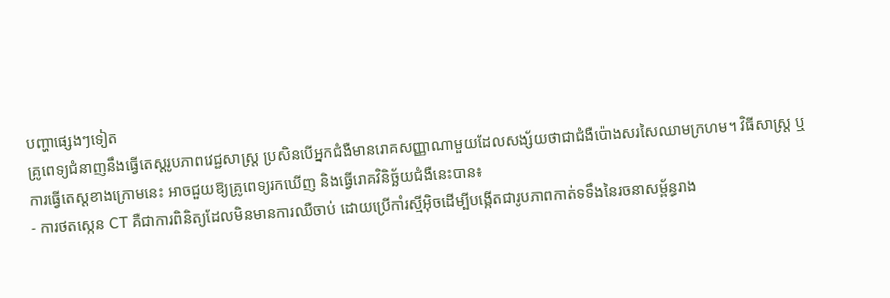បញ្ហាផ្សេងៗទៀត
គ្រូពេទ្យជំនាញនឹងធ្វើតេស្តរូបភាពវេជ្ជសាស្ត្រ ប្រសិនបើអ្នកជំងឺមានរោគសញ្ញាណាមួយដែលសង្ស័យថាជាជំងឺប៉ោងសរសៃឈាមក្រហម។ វិធីសាស្ត្រ ឬការធ្វើតេស្តខាងក្រោមនេះ អាចជួយឱ្យគ្រូពេទ្យរកឃើញ និងធ្វើរោគវិនិច្ឆ័យជំងឺនេះបាន៖
- ការថតស្កេន CT គឺជាការពិនិត្យដែលមិនមានការឈឺចាប់ ដោយប្រើកាំរស្មីអ៊ិចដើម្បីបង្កើតជារូបភាពកាត់ទទឹងនៃរចនាសម្ព័ន្ធរាង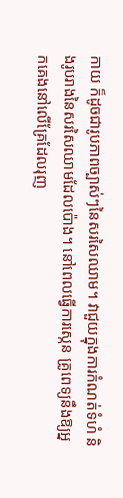កាយ ក៏ដូចជារូបភាពច្បាស់ៗនៃសរសៃឈាម។ វាជួយក្នុងការកំណត់ទំហំ និងរូបរាងនៃសរសៃឈាមដែលប៉ោង។ នៅពេលធ្វើការស្កេន គ្រូពេទ្យនឹងឱ្យអ្នកគេងនៅលើគ្រែដែលរុញ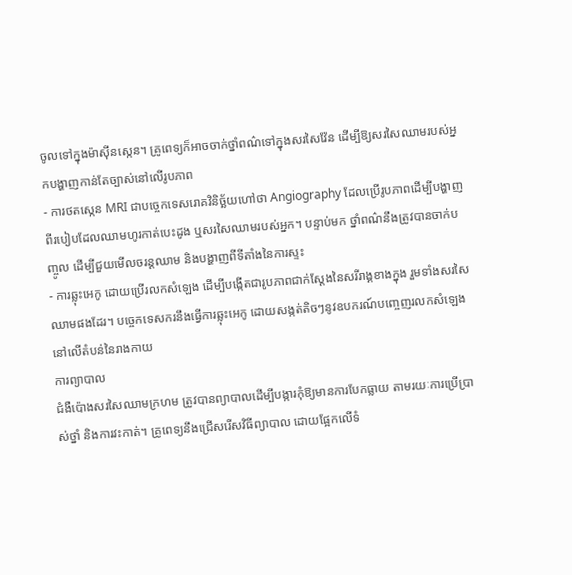ចូលទៅក្នុងម៉ាស៊ីនស្កេន។ គ្រូពេទ្យក៏អាចចាក់ថ្នាំពណ៌ទៅក្នុងសរសៃវ៉ែន ដើម្បីឱ្យសរសៃឈាមរបស់អ្នកបង្ហាញកាន់តែច្បាស់នៅលើរូបភាព
- ការថតស្កេន MRI ជាបច្ចេកទេសរោគវិនិច្ឆ័យហៅថា Angiography ដែលប្រើរូបភាពដើម្បីបង្ហាញពីរបៀបដែលឈាមហូរកាត់បេះដូង ឬសរសៃឈាមរបស់អ្នក។ បន្ទាប់មក ថ្នាំពណ៌នឹងត្រូវបានចាក់បញ្ចូល ដើម្បីជួយមើលចរន្តឈាម និងបង្ហាញពីទីតាំងនៃការស្ទះ
- ការឆ្លុះអេកូ ដោយប្រើរលកសំឡេង ដើម្បីបង្កើតជារូបភាពជាក់ស្តែងនៃសរីរាង្គខាងក្នុង រួមទាំងសរសៃឈាមផងដែរ។ បច្ចេកទេសករនឹងធ្វើការឆ្លុះអេកូ ដោយសង្កត់តិចៗនូវឧបករណ៍បញ្ចេញរលកសំឡេងនៅលើតំបន់នៃរាងកាយ
ការព្យាបាល
ជំងឺប៉ោងសរសៃឈាមក្រហម ត្រូវបានព្យាបាលដើម្បីបង្ការកុំឱ្យមានការបែកធ្លាយ តាមរយៈការប្រើប្រាស់ថ្នាំ និងការវះកាត់។ គ្រូពេទ្យនឹងជ្រើសរើសវិធីព្យាបាល ដោយផ្អែកលើទំ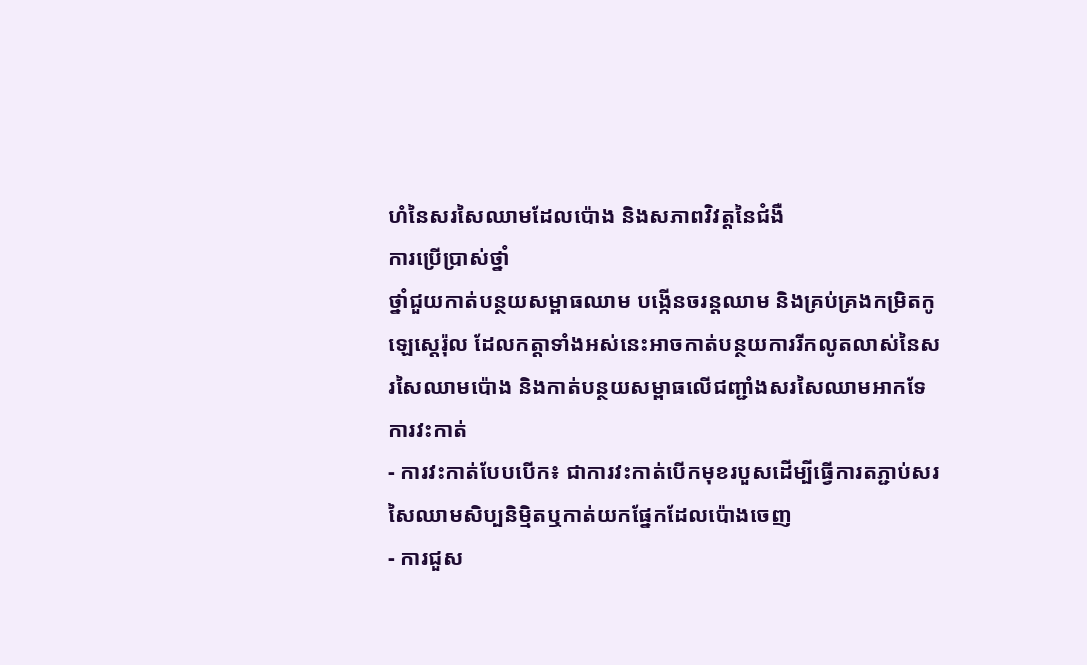ហំនៃសរសៃឈាមដែលប៉ោង និងសភាពវិវត្តនៃជំងឺ
ការប្រើប្រាស់ថ្នាំ
ថ្នាំជួយកាត់បន្ថយសម្ពាធឈាម បង្កើនចរន្តឈាម និងគ្រប់គ្រងកម្រិតកូឡេស្តេរ៉ុល ដែលកត្តាទាំងអស់នេះអាចកាត់បន្ថយការរីកលូតលាស់នៃសរសៃឈាមប៉ោង និងកាត់បន្ថយសម្ពាធលើជញ្ជាំងសរសៃឈាមអាកទែ
ការវះកាត់
- ការវះកាត់បែបបើក៖ ជាការវះកាត់បើកមុខរបួសដើម្បីធ្វើការតភ្ជាប់សរសៃឈាមសិប្បនិម្មិតឬកាត់យកផ្នែកដែលប៉ោងចេញ
- ការជួស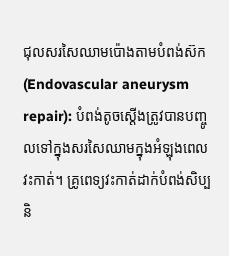ជុលសរសៃឈាមប៉ោងតាមបំពង់ស៊ក (Endovascular aneurysm repair): បំពង់តូចស្តើងត្រូវបានបញ្ចូលទៅក្នុងសរសៃឈាមក្នុងអំឡុងពេលវះកាត់។ គ្រូពេទ្យវះកាត់ដាក់បំពង់សិប្បនិ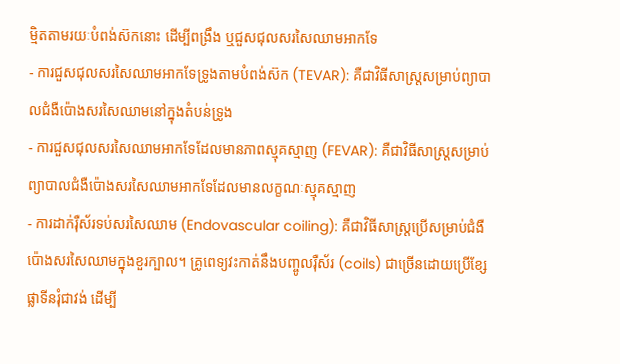ម្មិតតាមរយៈបំពង់ស៊កនោះ ដើម្បីពង្រឹង ឬជួសជុលសរសៃឈាមអាកទែ
- ការជួសជុលសរសៃឈាមអាកទែទ្រូងតាមបំពង់ស៊ក (TEVAR): គឺជាវិធីសាស្ត្រសម្រាប់ព្យាបាលជំងឺប៉ោងសរសៃឈាមនៅក្នុងតំបន់ទ្រូង
- ការជួសជុលសរសៃឈាមអាកទែដែលមានភាពស្មុគស្មាញ (FEVAR): គឺជាវិធីសាស្ត្រសម្រាប់ព្យាបាលជំងឺប៉ោងសរសៃឈាមអាកទែដែលមានលក្ខណៈស្មុគស្មាញ
- ការដាក់រ៉ឺស័រទប់សរសៃឈាម (Endovascular coiling): គឺជាវិធីសាស្ត្រប្រើសម្រាប់ជំងឺប៉ោងសរសៃឈាមក្នុងខួរក្បាល។ គ្រូពេទ្យវះកាត់នឹងបញ្ចូលរ៉ឺស័រ (coils) ជាច្រើនដោយប្រើខ្សែផ្លាទីនរុំជាវង់ ដើម្បី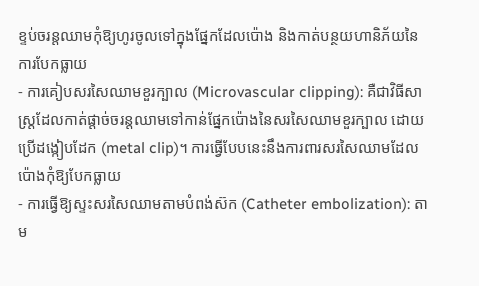ខ្ទប់ចរន្តឈាមកុំឱ្យហូរចូលទៅក្នុងផ្នែកដែលប៉ោង និងកាត់បន្ថយហានិភ័យនៃការបែកធ្លាយ
- ការគៀបសរសៃឈាមខួរក្បាល (Microvascular clipping): គឺជាវិធីសាស្ត្រដែលកាត់ផ្តាច់ចរន្តឈាមទៅកាន់ផ្នែកប៉ោងនៃសរសៃឈាមខួរក្បាល ដោយប្រើដង្កៀបដែក (metal clip)។ ការធ្វើបែបនេះនឹងការពារសរសៃឈាមដែលប៉ោងកុំឱ្យបែកធ្លាយ
- ការធ្វើឱ្យស្ទះសរសៃឈាមតាមបំពង់ស៊ក (Catheter embolization): តាម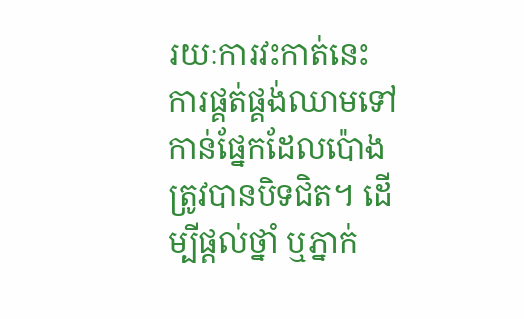រយៈការវះកាត់នេះ ការផ្គត់ផ្គង់ឈាមទៅកាន់ផ្នែកដែលប៉ោងត្រូវបានបិទជិត។ ដើម្បីផ្តល់ថ្នាំ ឬភ្នាក់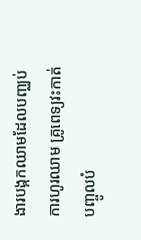ងារបង្កកឈាមដែលបញ្ឈប់ការហូរឈាម គ្រូពេទ្យវះកាត់បញ្ចូលបំ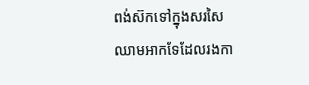ពង់ស៊កទៅក្នុងសរសៃឈាមអាកទែដែលរងកា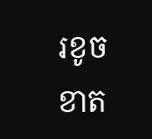រខូចខាត